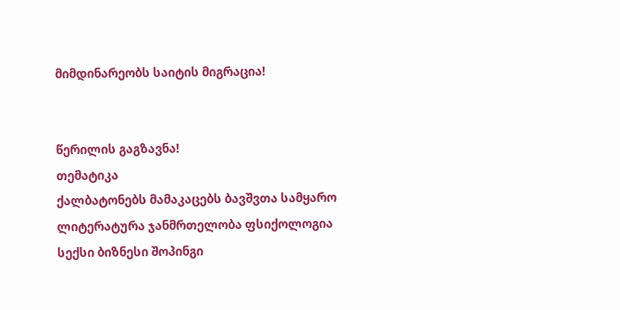მიმდინარეობს საიტის მიგრაცია!


წერილის გაგზავნა!
თემატიკა
ქალბატონებს მამაკაცებს ბავშვთა სამყარო ლიტერატურა ჯანმრთელობა ფსიქოლოგია სექსი ბიზნესი შოპინგი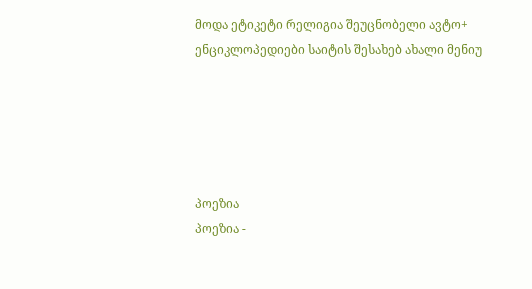მოდა ეტიკეტი რელიგია შეუცნობელი ავტო+ ენციკლოპედიები საიტის შესახებ ახალი მენიუ





პოეზია
პოეზია -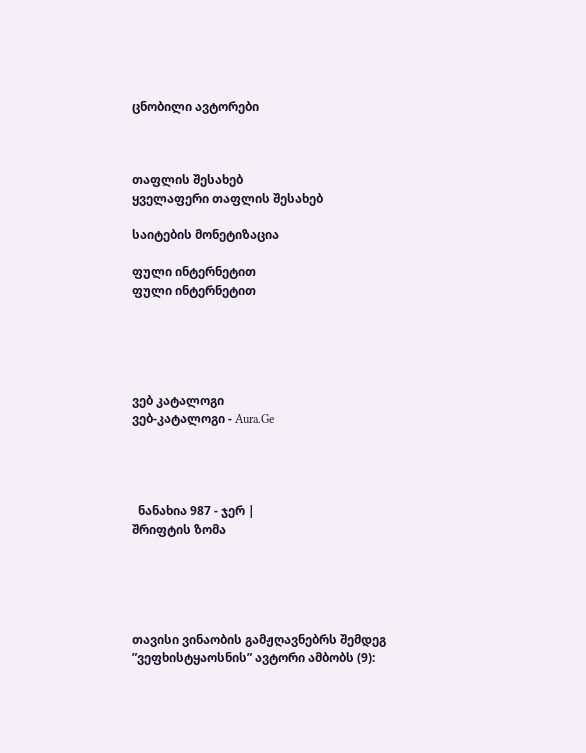ცნობილი ავტორები



თაფლის შესახებ
ყველაფერი თაფლის შესახებ

საიტების მონეტიზაცია

ფული ინტერნეტით
ფული ინტერნეტით





ვებ კატალოგი
ვებ-კატალოგი - Aura.Ge




  ნანახია 987 - ჯერ |
შრიფტის ზომა





თავისი ვინაობის გამჟღავნებრს შემდეგ ”ვეფხისტყაოსნის” ავტორი ამბობს (9):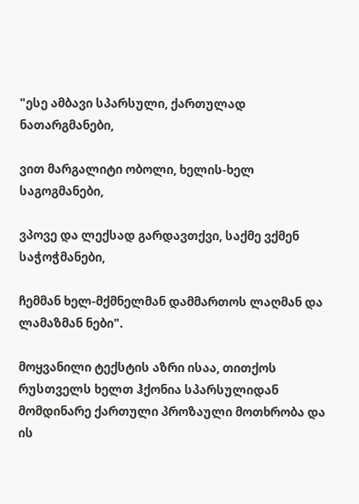"ესე ამბავი სპარსული, ქართულად ნათარგმანები,

ვით მარგალიტი ობოლი, ხელის-ხელ საგოგმანები,

ვპოვე და ლექსად გარდავთქვი, საქმე ვქმენ საჭოჭმანები,

ჩემმან ხელ-მქმნელმან დამმართოს ლაღმან და ლამაზმან ნები".

მოყვანილი ტექსტის აზრი ისაა, თითქოს რუსთველს ხელთ ჰქონია სპარსულიდან მომდინარე ქართული პროზაული მოთხრობა და ის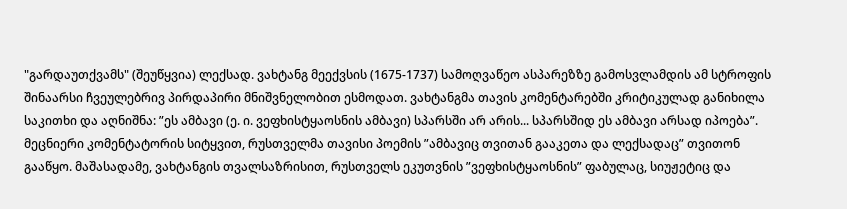"გარდაუთქვამს" (შეუწყვია) ლექსად. ვახტანგ მეექვსის (1675-1737) სამოღვაწეო ასპარეზზე გამოსვლამდის ამ სტროფის შინაარსი ჩვეულებრივ პირდაპირი მნიშვნელობით ესმოდათ. ვახტანგმა თავის კომენტარებში კრიტიკულად განიხილა საკითხი და აღნიშნა: ”ეს ამბავი (ე. ი. ვეფხისტყაოსნის ამბავი) სპარსში არ არის... სპარსშიდ ეს ამბავი არსად იპოება”. მეცნიერი კომენტატორის სიტყვით, რუსთველმა თავისი პოემის ”ამბავიც თვითან გააკეთა და ლექსადაც” თვითონ გააწყო. მაშასადამე, ვახტანგის თვალსაზრისით, რუსთველს ეკუთვნის ”ვეფხისტყაოსნის” ფაბულაც, სიუჟეტიც და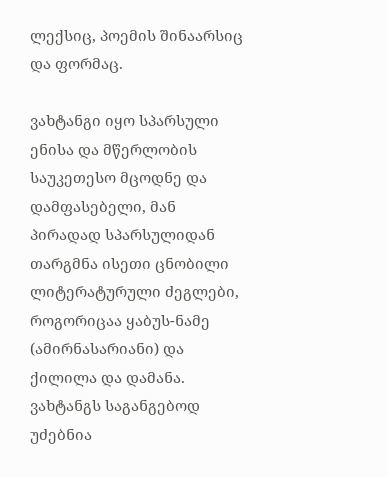ლექსიც, პოემის შინაარსიც და ფორმაც.

ვახტანგი იყო სპარსული ენისა და მწერლობის საუკეთესო მცოდნე და დამფასებელი, მან პირადად სპარსულიდან თარგმნა ისეთი ცნობილი ლიტერატურული ძეგლები, როგორიცაა ყაბუს-ნამე (ამირნასარიანი) და ქილილა და დამანა. ვახტანგს საგანგებოდ უძებნია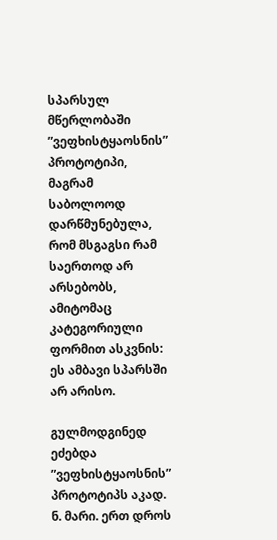სპარსულ მწერლობაში ”ვეფხისტყაოსნის” პროტოტიპი, მაგრამ საბოლოოდ დარწმუნებულა, რომ მსგაგსი რამ საერთოდ არ არსებობს, ამიტომაც კატეგორიული ფორმით ასკვნის: ეს ამბავი სპარსში არ არისო.

გულმოდგინედ ეძებდა ”ვეფხისტყაოსნის” პროტოტიპს აკად. ნ. მარი. ერთ დროს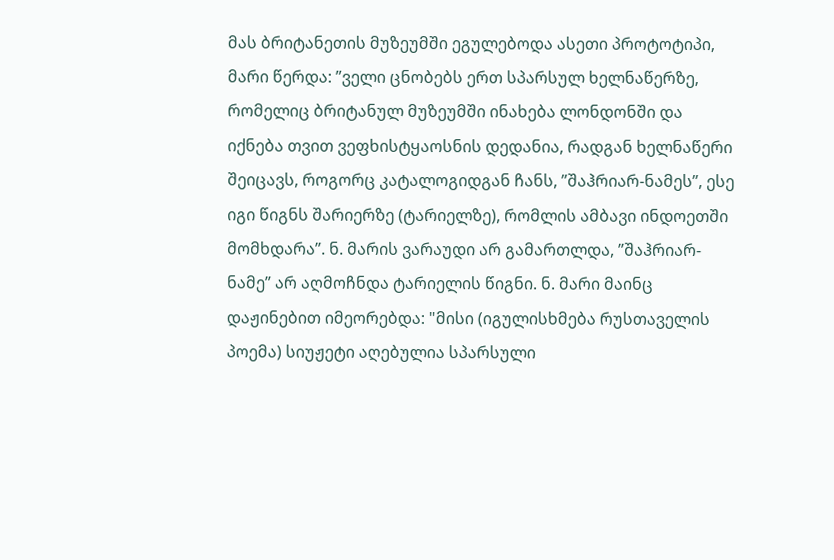მას ბრიტანეთის მუზეუმში ეგულებოდა ასეთი პროტოტიპი, მარი წერდა: ”ველი ცნობებს ერთ სპარსულ ხელნაწერზე, რომელიც ბრიტანულ მუზეუმში ინახება ლონდონში და იქნება თვით ვეფხისტყაოსნის დედანია, რადგან ხელნაწერი შეიცავს, როგორც კატალოგიდგან ჩანს, ”შაჰრიარ-ნამეს”, ესე იგი წიგნს შარიერზე (ტარიელზე), რომლის ამბავი ინდოეთში მომხდარა”. ნ. მარის ვარაუდი არ გამართლდა, ”შაჰრიარ-ნამე” არ აღმოჩნდა ტარიელის წიგნი. ნ. მარი მაინც დაჟინებით იმეორებდა: "მისი (იგულისხმება რუსთაველის პოემა) სიუჟეტი აღებულია სპარსული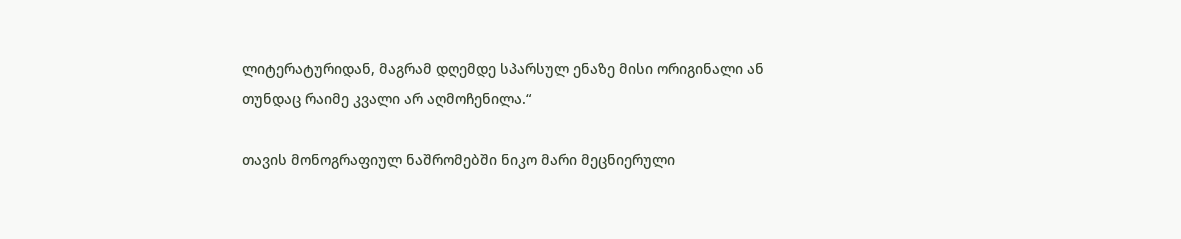ლიტერატურიდან, მაგრამ დღემდე სპარსულ ენაზე მისი ორიგინალი ან თუნდაც რაიმე კვალი არ აღმოჩენილა.“

თავის მონოგრაფიულ ნაშრომებში ნიკო მარი მეცნიერული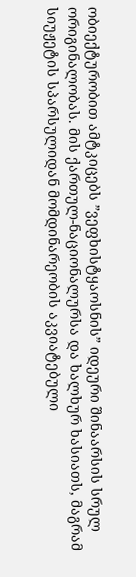ობიექტურობით ამტკიცებს ”ვეფხისტყაოსნის” იდეური შინაარსის სრულ ორიგინალობას. მის ქართულ-ნაციონალურსა და ხალხურ ხასიათს, მაგრამ სიუჟეტის სპარსულიდან მომდინარეობის აკვიატებული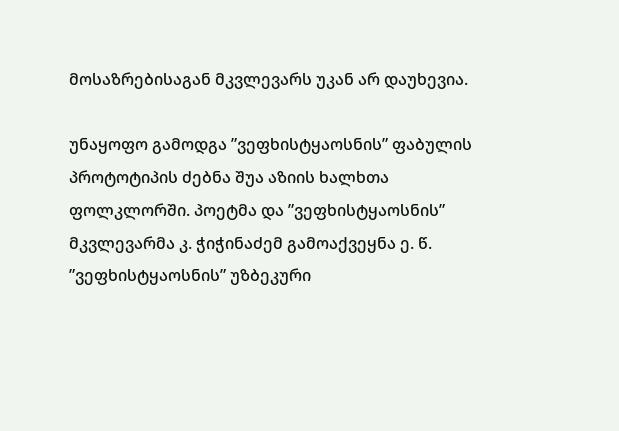მოსაზრებისაგან მკვლევარს უკან არ დაუხევია.

უნაყოფო გამოდგა ”ვეფხისტყაოსნის” ფაბულის პროტოტიპის ძებნა შუა აზიის ხალხთა ფოლკლორში. პოეტმა და ”ვეფხისტყაოსნის” მკვლევარმა კ. ჭიჭინაძემ გამოაქვეყნა ე. წ. ”ვეფხისტყაოსნის” უზბეკური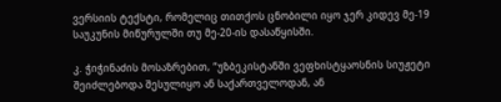ვერსიის ტექსტი, რომელიც თითქოს ცნობილი იყო ჯერ კიდევ მე-19 საუკუნის მიწურულში თუ მე-20-ის დასაწყისში.

კ. ჭიჭინაძის მოსაზრებით, ”უზბეკისტანში ვეფხისტყაოსნის სიუჟეტი შეიძლებოდა შესულიყო ან საქართველოდან, ან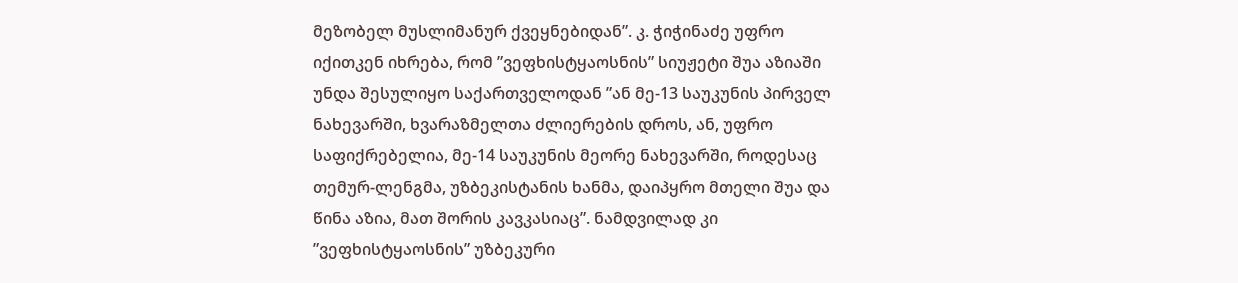მეზობელ მუსლიმანურ ქვეყნებიდან”. კ. ჭიჭინაძე უფრო იქითკენ იხრება, რომ ”ვეფხისტყაოსნის” სიუჟეტი შუა აზიაში უნდა შესულიყო საქართველოდან ”ან მე-13 საუკუნის პირველ ნახევარში, ხვარაზმელთა ძლიერების დროს, ან, უფრო საფიქრებელია, მე-14 საუკუნის მეორე ნახევარში, როდესაც თემურ-ლენგმა, უზბეკისტანის ხანმა, დაიპყრო მთელი შუა და წინა აზია, მათ შორის კავკასიაც”. ნამდვილად კი ”ვეფხისტყაოსნის” უზბეკური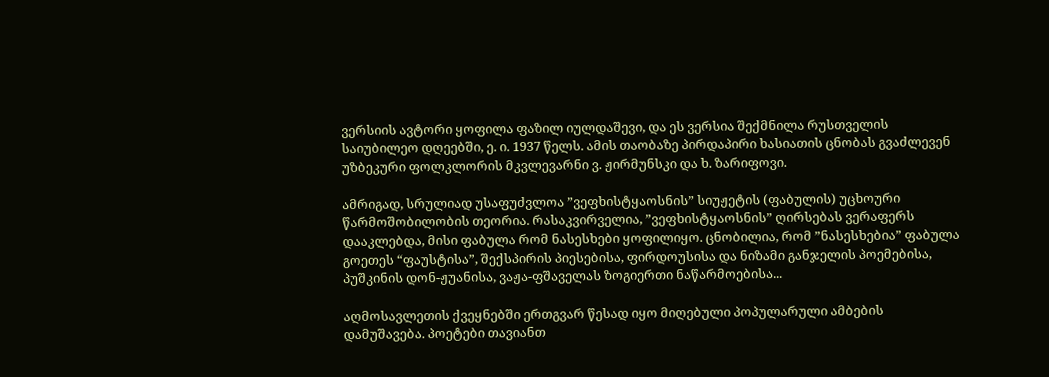ვერსიის ავტორი ყოფილა ფაზილ იულდაშევი, და ეს ვერსია შექმნილა რუსთველის საიუბილეო დღეებში, ე. ი. 1937 წელს. ამის თაობაზე პირდაპირი ხასიათის ცნობას გვაძლევენ უზბეკური ფოლკლორის მკვლევარნი ვ. ჟირმუნსკი და ხ. ზარიფოვი.

ამრიგად, სრულიად უსაფუძვლოა ”ვეფხისტყაოსნის” სიუჟეტის (ფაბულის) უცხოური წარმოშობილობის თეორია. რასაკვირველია, ”ვეფხისტყაოსნის” ღირსებას ვერაფერს დააკლებდა, მისი ფაბულა რომ ნასესხები ყოფილიყო. ცნობილია, რომ ”ნასესხებია” ფაბულა გოეთეს “ფაუსტისა”, შექსპირის პიესებისა, ფირდოუსისა და ნიზამი განჯელის პოემებისა, პუშკინის დონ-ჟუანისა, ვაჟა-ფშაველას ზოგიერთი ნაწარმოებისა...

აღმოსავლეთის ქვეყნებში ერთგვარ წესად იყო მიღებული პოპულარული ამბების დამუშავება. პოეტები თავიანთ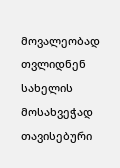მოვალეობად თვლიდნენ სახელის მოსახვეჭად თავისებური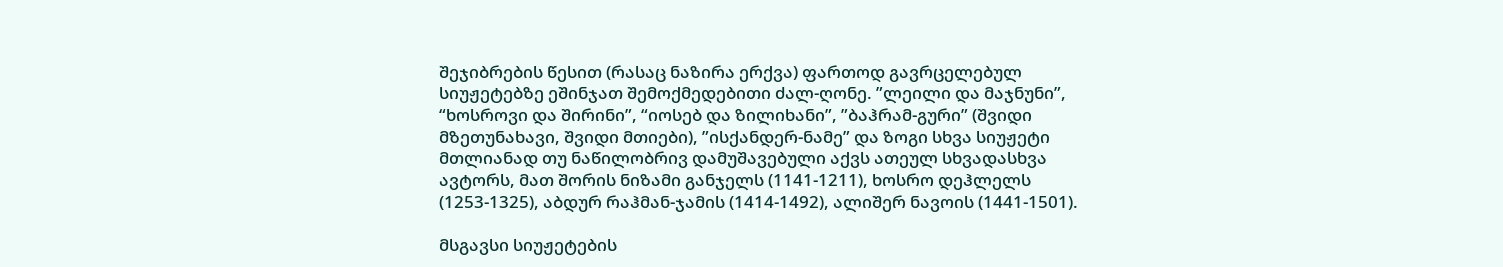შეჯიბრების წესით (რასაც ნაზირა ერქვა) ფართოდ გავრცელებულ სიუჟეტებზე ეშინჯათ შემოქმედებითი ძალ-ღონე. ”ლეილი და მაჯნუნი”, “ხოსროვი და შირინი”, “იოსებ და ზილიხანი”, ”ბაჰრამ-გური” (შვიდი მზეთუნახავი, შვიდი მთიები), ”ისქანდერ-ნამე” და ზოგი სხვა სიუჟეტი მთლიანად თუ ნაწილობრივ დამუშავებული აქვს ათეულ სხვადასხვა ავტორს, მათ შორის ნიზამი განჯელს (1141-1211), ხოსრო დეჰლელს (1253-1325), აბდურ რაჰმან-ჯამის (1414-1492), ალიშერ ნავოის (1441-1501).

მსგავსი სიუჟეტების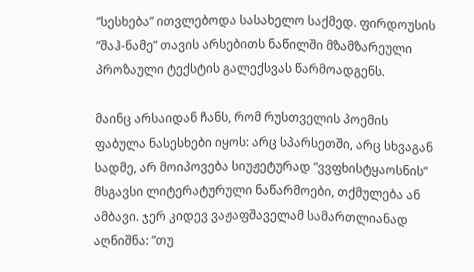”სესხება” ითვლებოდა სასახელო საქმედ. ფირდოუსის ”შაჰ-ნამე” თავის არსებითს ნაწილში მზამზარეული პროზაული ტექსტის გალექსვას წარმოადგენს.

მაინც არსაიდან ჩანს, რომ რუსთველის პოემის ფაბულა ნასესხები იყოს: არც სპარსეთში, არც სხვაგან სადმე, არ მოიპოვება სიუჟეტურად ”ვვფხისტყაოსნის” მსგავსი ლიტერატურული ნაწარმოები, თქმულება ან ამბავი. ჯერ კიდევ ვაჟაფშაველამ სამართლიანად აღნიშნა: ”თუ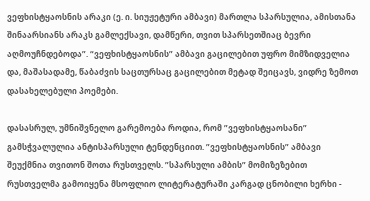ვეფხისტყაოსნის არაკი (ე. ი. სიუჟეტური ამბავი) მართლა სპარსულია, ამისთანა შინაარსიანს არაკს გამლექსავი, დამწერი, თვით სპარსეთშიაც ბევრი აღმოუჩნდებოდა”. “ვეფხისტყაოსნის” ამბავი გაცილებით უფრო მიმზიდველია და, მაშასადამე, წაბაძვის საცთურსაც გაცილებით მეტად შეიცავს, ვიდრე ზემოთ დასახელებული პოემები.

დასასრულ, უმნიშვნელო გარემოება როდია, რომ ”ვეფხისტყაოსანი” გამსჭვალულია ანტისპარსული ტენდენციით. ”ვეფხისტყაოსნის” ამბავი შეუქმნია თვითონ შოთა რუსთველს. ”სპარსული ამბის” მომიზეზებით რუსთველმა გამოიყენა მსოფლიო ლიტერატურაში კარგად ცნობილი ხერხი -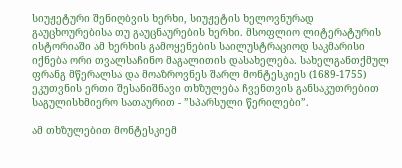სიუჟეტური შენიღბვის ხერხი, სიუჟეტის ხელოვნურად გაუცხოურებისა თუ გაუცნაურების ხერხი. მსოფლიო ლიტერატურის ისტორიაში ამ ხერხის გამოყენების საილუსტრაციოდ საკმარისი იქნება ორი თვალსაჩინო მაგალითის დასახელება. სახელგანთქმულ ფრანგ მწერალსა და მოაზროვნეს შარლ მონტესკიეს (1689-1755) ეკუთვნის ერთი შესანიშნავი თხზულება ჩვენთვის განსაკუთრებით საგულისხმიერო სათაურით - ”სპარსული წერილები”.

ამ თხზულებით მონტესკიემ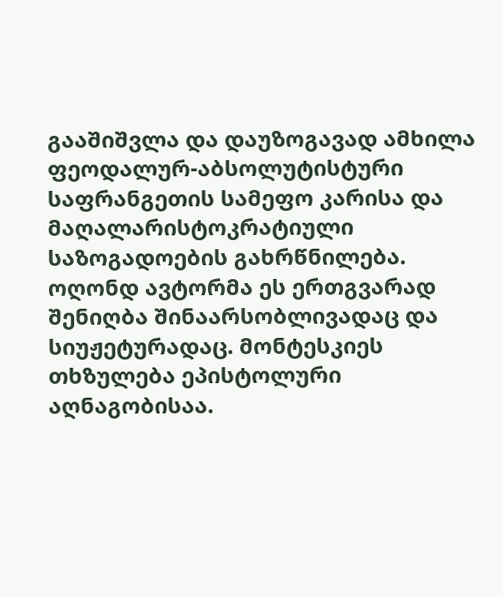გააშიშვლა და დაუზოგავად ამხილა ფეოდალურ-აბსოლუტისტური საფრანგეთის სამეფო კარისა და მაღალარისტოკრატიული საზოგადოების გახრწნილება. ოღონდ ავტორმა ეს ერთგვარად შენიღბა შინაარსობლივადაც და სიუჟეტურადაც. მონტესკიეს თხზულება ეპისტოლური აღნაგობისაა.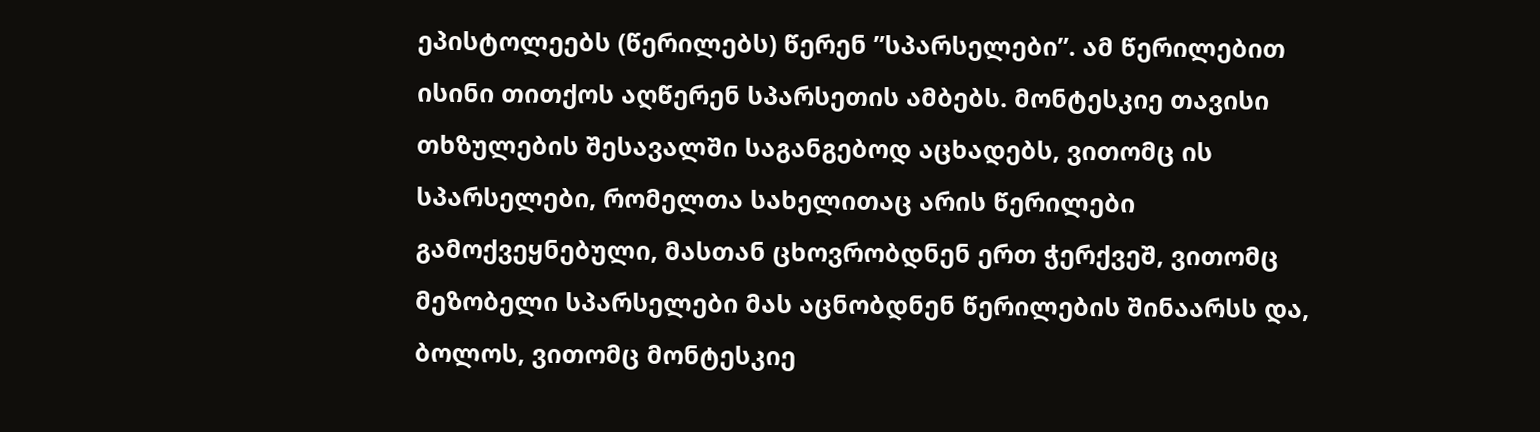ეპისტოლეებს (წერილებს) წერენ ”სპარსელები”. ამ წერილებით ისინი თითქოს აღწერენ სპარსეთის ამბებს. მონტესკიე თავისი თხზულების შესავალში საგანგებოდ აცხადებს, ვითომც ის სპარსელები, რომელთა სახელითაც არის წერილები გამოქვეყნებული, მასთან ცხოვრობდნენ ერთ ჭერქვეშ, ვითომც მეზობელი სპარსელები მას აცნობდნენ წერილების შინაარსს და, ბოლოს, ვითომც მონტესკიე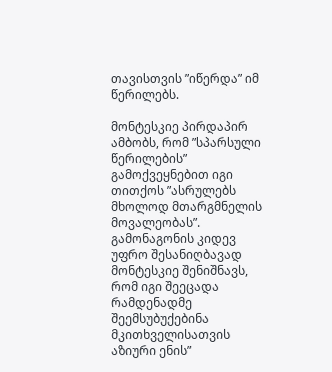თავისთვის ”იწერდა” იმ წერილებს.

მონტესკიე პირდაპირ ამბობს, რომ ”სპარსული წერილების” გამოქვეყნებით იგი თითქოს ”ასრულებს მხოლოდ მთარგმნელის მოვალეობას”. გამონაგონის კიდევ უფრო შესანიღბავად მონტესკიე შენიშნავს, რომ იგი შეეცადა რამდენადმე შეემსუბუქებინა მკითხველისათვის აზიური ენის”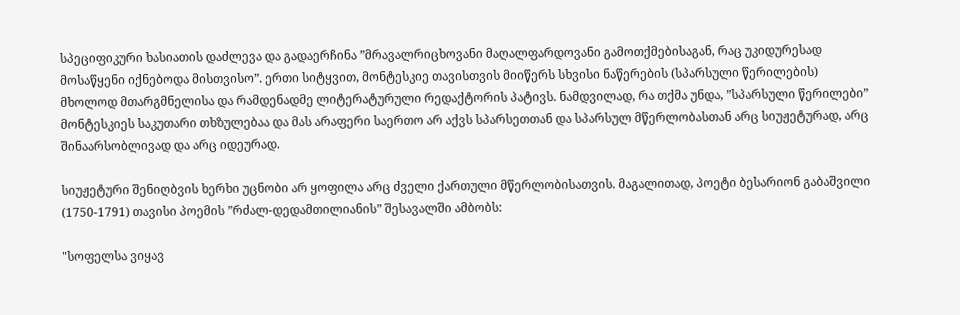სპეციფიკური ხასიათის დაძლევა და გადაერჩინა ”მრავალრიცხოვანი მაღალფარდოვანი გამოთქმებისაგან, რაც უკიდურესად მოსაწყენი იქნებოდა მისთვისო”. ერთი სიტყვით, მონტესკიე თავისთვის მიიწერს სხვისი ნაწერების (სპარსული წერილების) მხოლოდ მთარგმნელისა და რამდენადმე ლიტერატურული რედაქტორის პატივს. ნამდვილად, რა თქმა უნდა, ”სპარსული წერილები” მონტესკიეს საკუთარი თხზულებაა და მას არაფერი საერთო არ აქვს სპარსეთთან და სპარსულ მწერლობასთან არც სიუჟეტურად, არც შინაარსობლივად და არც იდეურად.

სიუჟეტური შენიღბვის ხერხი უცნობი არ ყოფილა არც ძველი ქართული მწერლობისათვის. მაგალითად, პოეტი ბესარიონ გაბაშვილი (1750-1791) თავისი პოემის ”რძალ-დედამთილიანის” შესავალში ამბობს:

"სოფელსა ვიყავ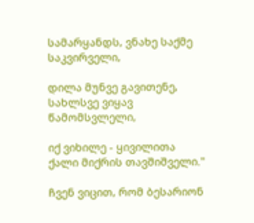სამარყანდს, ვნახე საქმე საკვირველი,

დილა მუნვე გავითენე, სახლსვე ვიყავ წამომსვლელი,

იქ ვიხილე - ყივილითა ქალი მიქრის თავშიშველი."

ჩვენ ვიცით, რომ ბესარიონ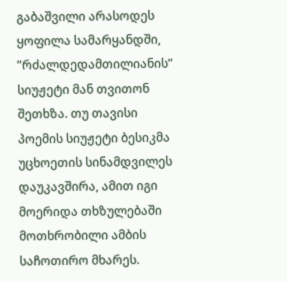გაბაშვილი არასოდეს ყოფილა სამარყანდში, ”რძალდედამთილიანის” სიუჟეტი მან თვითონ შეთხზა. თუ თავისი პოემის სიუჟეტი ბესიკმა უცხოეთის სინამდვილეს დაუკავშირა, ამით იგი მოერიდა თხზულებაში მოთხრობილი ამბის საჩოთირო მხარეს.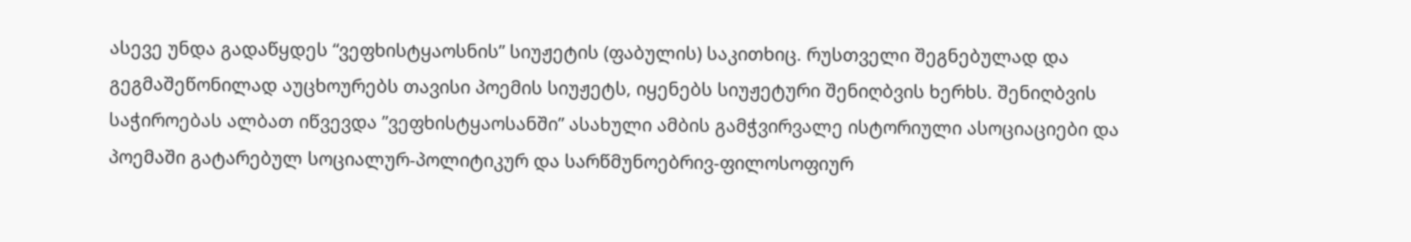ასევე უნდა გადაწყდეს “ვეფხისტყაოსნის” სიუჟეტის (ფაბულის) საკითხიც. რუსთველი შეგნებულად და გეგმაშეწონილად აუცხოურებს თავისი პოემის სიუჟეტს, იყენებს სიუჟეტური შენიღბვის ხერხს. შენიღბვის საჭიროებას ალბათ იწვევდა ”ვეფხისტყაოსანში” ასახული ამბის გამჭვირვალე ისტორიული ასოციაციები და პოემაში გატარებულ სოციალურ-პოლიტიკურ და სარწმუნოებრივ-ფილოსოფიურ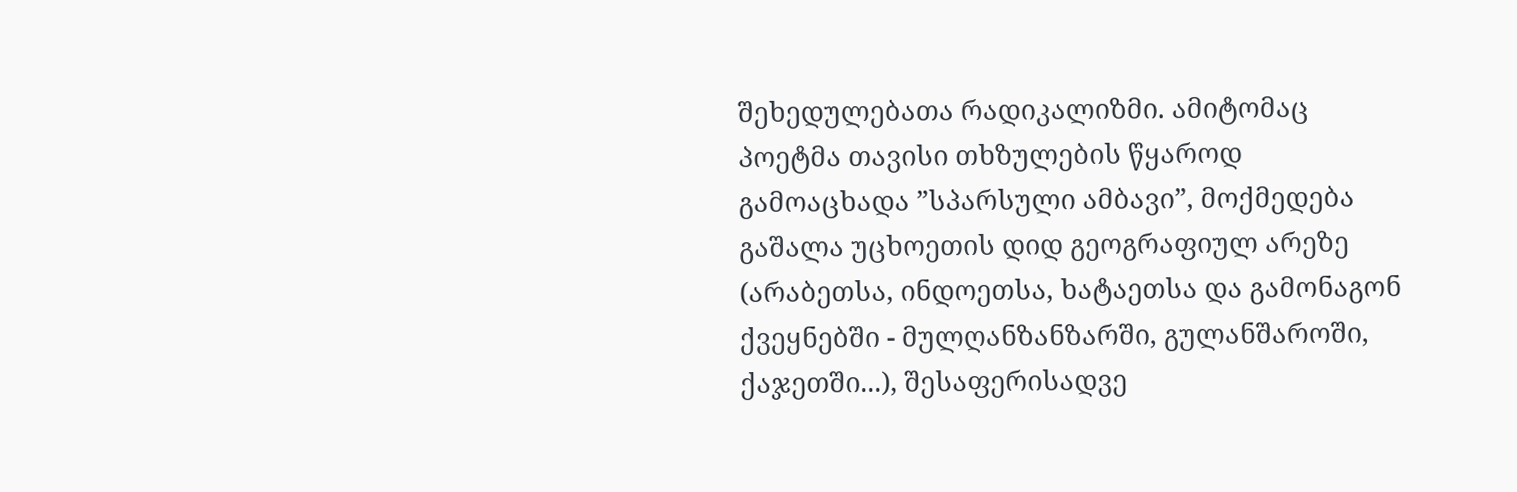შეხედულებათა რადიკალიზმი. ამიტომაც პოეტმა თავისი თხზულების წყაროდ გამოაცხადა ”სპარსული ამბავი”, მოქმედება გაშალა უცხოეთის დიდ გეოგრაფიულ არეზე (არაბეთსა, ინდოეთსა, ხატაეთსა და გამონაგონ ქვეყნებში - მულღანზანზარში, გულანშაროში, ქაჯეთში...), შესაფერისადვე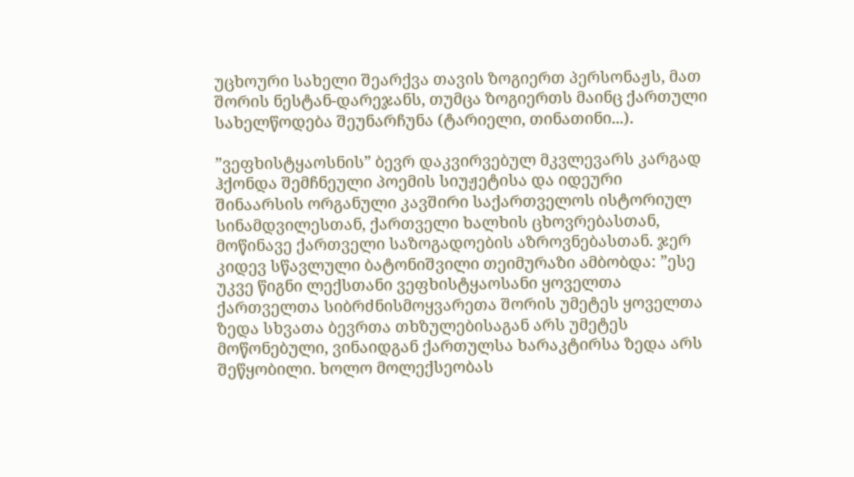უცხოური სახელი შეარქვა თავის ზოგიერთ პერსონაჟს, მათ შორის ნესტან-დარეჯანს, თუმცა ზოგიერთს მაინც ქართული სახელწოდება შეუნარჩუნა (ტარიელი, თინათინი...).

”ვეფხისტყაოსნის” ბევრ დაკვირვებულ მკვლევარს კარგად ჰქონდა შემჩნეული პოემის სიუჟეტისა და იდეური შინაარსის ორგანული კავშირი საქართველოს ისტორიულ სინამდვილესთან, ქართველი ხალხის ცხოვრებასთან, მოწინავე ქართველი საზოგადოების აზროვნებასთან. ჯერ კიდევ სწავლული ბატონიშვილი თეიმურაზი ამბობდა: ”ესე უკვე წიგნი ლექსთანი ვეფხისტყაოსანი ყოველთა ქართველთა სიბრძნისმოყვარეთა შორის უმეტეს ყოველთა ზედა სხვათა ბევრთა თხზულებისაგან არს უმეტეს მოწონებული, ვინაიდგან ქართულსა ხარაკტირსა ზედა არს შეწყობილი. ხოლო მოლექსეობას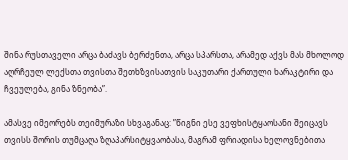შინა რუსთაველი არცა ბაძავს ბერძენთა, არცა სპარსთა, არამედ აქვს მას მხოლოდ აღრჩეულ ლექსთა თვისთა შეთხზვისათვის საკუთარი ქართული ხარაკტირი და ჩვეულება, გინა ზნეობა”.

ამასვე იმეორებს თეიმურაზი სხვაგანაც: ”წიგნი ესე ვეფხისტყაოსანი შეიცავს თვისს შორის თუმცაღა ზღაპარსიტყვაობასა, მაგრამ ფრიადისა ხელოვნებითა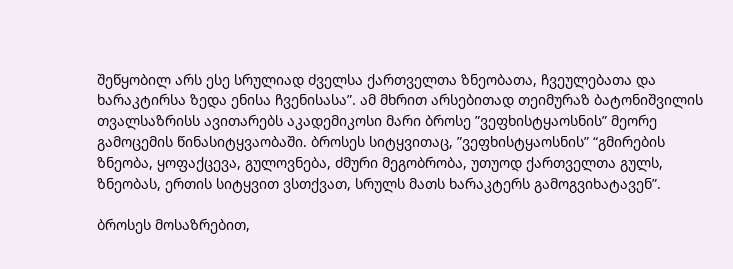შეწყობილ არს ესე სრულიად ძველსა ქართველთა ზნეობათა, ჩვეულებათა და ხარაკტირსა ზედა ენისა ჩვენისასა”. ამ მხრით არსებითად თეიმურაზ ბატონიშვილის თვალსაზრისს ავითარებს აკადემიკოსი მარი ბროსე ”ვეფხისტყაოსნის” მეორე გამოცემის წინასიტყვაობაში. ბროსეს სიტყვითაც, ”ვეფხისტყაოსნის” “გმირების ზნეობა, ყოფაქცევა, გულოვნება, ძმური მეგობრობა, უთუოდ ქართველთა გულს, ზნეობას, ერთის სიტყვით ვსთქვათ, სრულს მათს ხარაკტერს გამოგვიხატავენ”.

ბროსეს მოსაზრებით,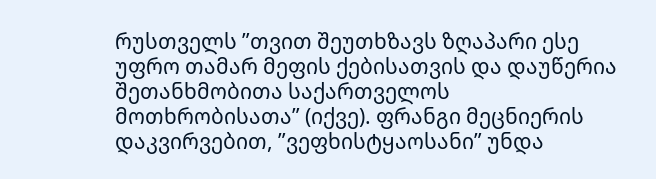რუსთველს ”თვით შეუთხზავს ზღაპარი ესე უფრო თამარ მეფის ქებისათვის და დაუწერია შეთანხმობითა საქართველოს მოთხრობისათა” (იქვე). ფრანგი მეცნიერის დაკვირვებით, ”ვეფხისტყაოსანი” უნდა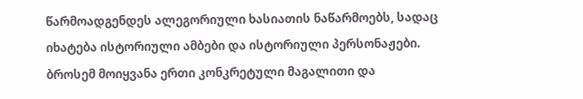წარმოადგენდეს ალეგორიული ხასიათის ნაწარმოებს, სადაც იხატება ისტორიული ამბები და ისტორიული პერსონაჟები. ბროსემ მოიყვანა ერთი კონკრეტული მაგალითი და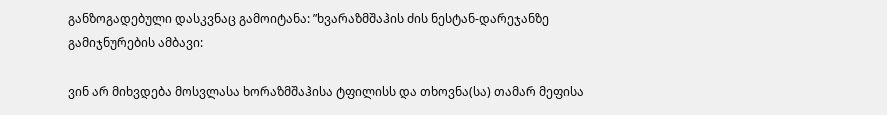განზოგადებული დასკვნაც გამოიტანა: ”ხვარაზმშაჰის ძის ნესტან-დარეჯანზე გამიჯნურების ამბავი:

ვინ არ მიხვდება მოსვლასა ხორაზმშაჰისა ტფილისს და თხოვნა(სა) თამარ მეფისა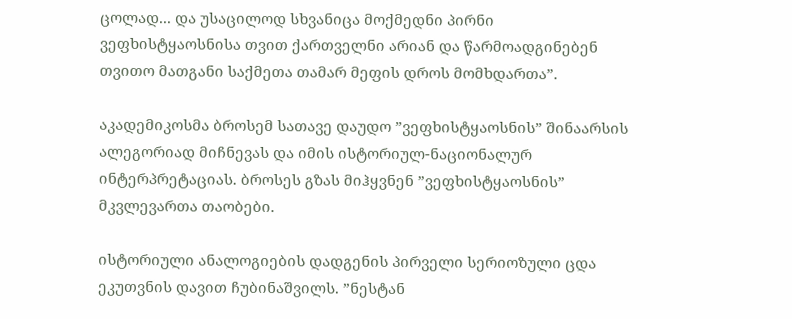ცოლად... და უსაცილოდ სხვანიცა მოქმედნი პირნი ვეფხისტყაოსნისა თვით ქართველნი არიან და წარმოადგინებენ თვითო მათგანი საქმეთა თამარ მეფის დროს მომხდართა”.

აკადემიკოსმა ბროსემ სათავე დაუდო ”ვეფხისტყაოსნის” შინაარსის ალეგორიად მიჩნევას და იმის ისტორიულ-ნაციონალურ ინტერპრეტაციას. ბროსეს გზას მიჰყვნენ ”ვეფხისტყაოსნის” მკვლევართა თაობები.

ისტორიული ანალოგიების დადგენის პირველი სერიოზული ცდა ეკუთვნის დავით ჩუბინაშვილს. ”ნესტან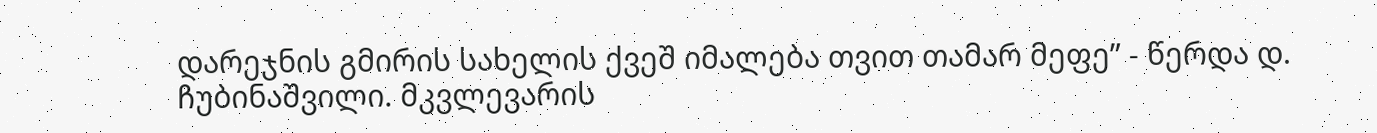დარეჯნის გმირის სახელის ქვეშ იმალება თვით თამარ მეფე” - წერდა დ. ჩუბინაშვილი. მკვლევარის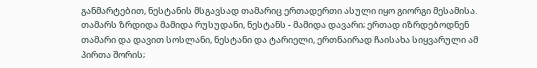განმარტებით, ნესტანის მსგავსად თამარიც ერთადერთი ასული იყო გიორგი მესამისა. თამარს ზრდიდა მამიდა რუსუდანი, ნესტანს - მამიდა დავარი; ერთად იზრდებოდნენ თამარი და დავით სოსლანი, ნესტანი და ტარიელი, ერთნაირად ჩაისახა სიყვარული ამ პირთა შორის;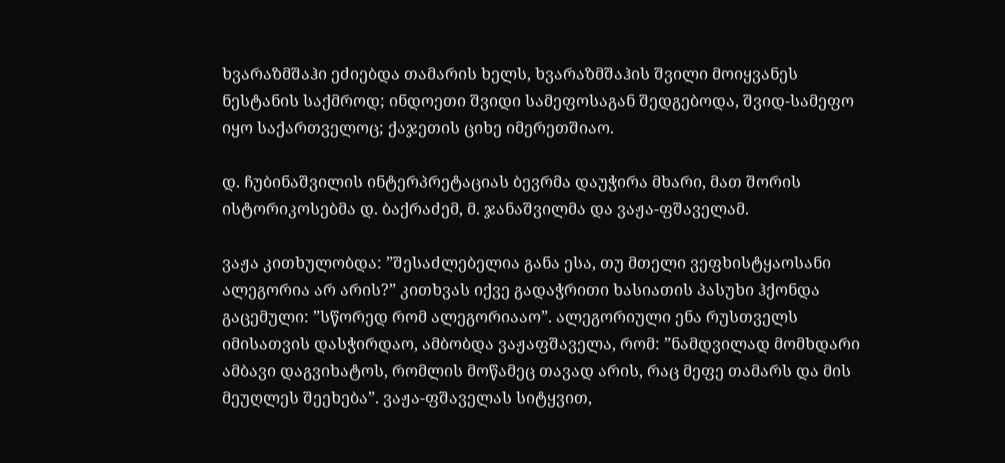ხვარაზმშაჰი ეძიებდა თამარის ხელს, ხვარაზმშაჰის შვილი მოიყვანეს ნესტანის საქმროდ; ინდოეთი შვიდი სამეფოსაგან შედგებოდა, შვიდ-სამეფო იყო საქართველოც; ქაჯეთის ციხე იმერეთშიაო.

დ. ჩუბინაშვილის ინტერპრეტაციას ბევრმა დაუჭირა მხარი, მათ შორის ისტორიკოსებმა დ. ბაქრაძემ, მ. ჯანაშვილმა და ვაჟა-ფშაველამ.

ვაჟა კითხულობდა: ”შესაძლებელია განა ესა, თუ მთელი ვეფხისტყაოსანი ალეგორია არ არის?” კითხვას იქვე გადაჭრითი ხასიათის პასუხი ჰქონდა გაცემული: ”სწორედ რომ ალეგორიააო”. ალეგორიული ენა რუსთველს იმისათვის დასჭირდაო, ამბობდა ვაჟაფშაველა, რომ: ”ნამდვილად მომხდარი ამბავი დაგვიხატოს, რომლის მოწამეც თავად არის, რაც მეფე თამარს და მის მეუღლეს შეეხება”. ვაჟა-ფშაველას სიტყვით,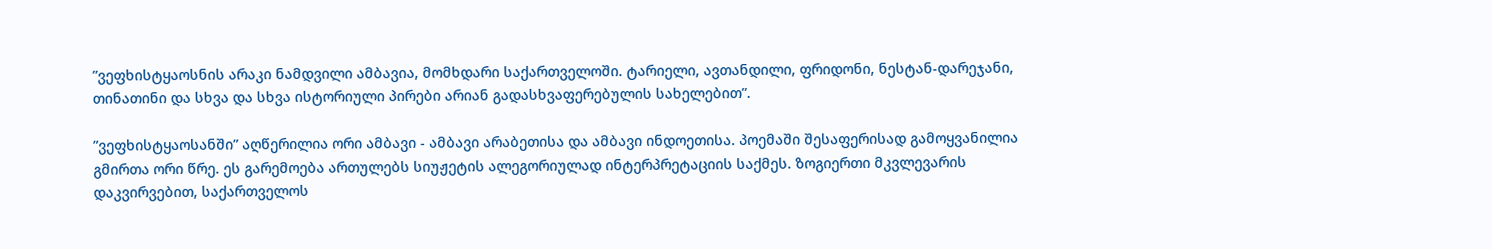”ვეფხისტყაოსნის არაკი ნამდვილი ამბავია, მომხდარი საქართველოში. ტარიელი, ავთანდილი, ფრიდონი, ნესტან-დარეჯანი, თინათინი და სხვა და სხვა ისტორიული პირები არიან გადასხვაფერებულის სახელებით”.

”ვეფხისტყაოსანში” აღწერილია ორი ამბავი - ამბავი არაბეთისა და ამბავი ინდოეთისა. პოემაში შესაფერისად გამოყვანილია გმირთა ორი წრე. ეს გარემოება ართულებს სიუჟეტის ალეგორიულად ინტერპრეტაციის საქმეს. ზოგიერთი მკვლევარის დაკვირვებით, საქართველოს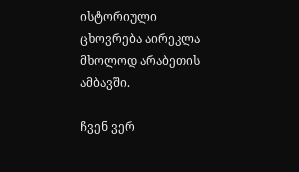ისტორიული ცხოვრება აირეკლა მხოლოდ არაბეთის ამბავში.

ჩვენ ვერ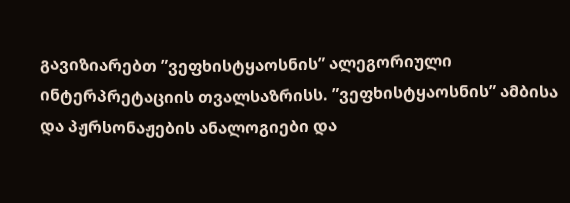გავიზიარებთ ”ვეფხისტყაოსნის” ალეგორიული ინტერპრეტაციის თვალსაზრისს. ”ვეფხისტყაოსნის” ამბისა და პჟრსონაჟების ანალოგიები და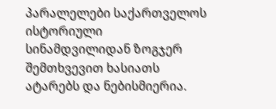პარალელები საქართველოს ისტორიული სინამდვილიდან ზოგჯერ შემთხვევით ხასიათს ატარებს და ნებისმიერია.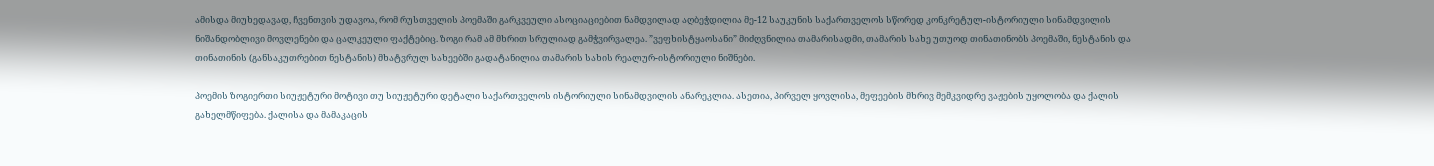ამისდა მიუხედავად, ჩვენთვის უდავოა, რომ რუსთველის პოემაში გარკვეული ასოციაციებით ნამდვილად აღბეჭდილია მე-12 საუკუნის საქართველოს სწორედ კონკრეტულ-ისტორიული სინამდვილის ნიშანდობლივი მოვლენები და ცალკეული ფაქტებიც. ზოგი რამ ამ მხრით სრულიად გამჭვირვალეა. ”ვეფხისტყაოსანი” მიძღვნილია თამარისადმი, თამარის სახე უთუოდ თინათინობს პოემაში, ნესტანის და თინათინის (განსაკუთრებით ნესტანის) მხატვრულ სახეებში გადატანილია თამარის სახის რეალურ-ისტორიული ნიშნები.

პოემის ზოგიერთი სიუჟეტური მოტივი თუ სიუჟეტური დეტალი საქართველოს ისტორიული სინამდვილის ანარეკლია. ასეთია, პირველ ყოვლისა, მეფეების მხრივ მემკვიდრე ვაჟების უყოლობა და ქალის გახელმწიფება. ქალისა და მამაკაცის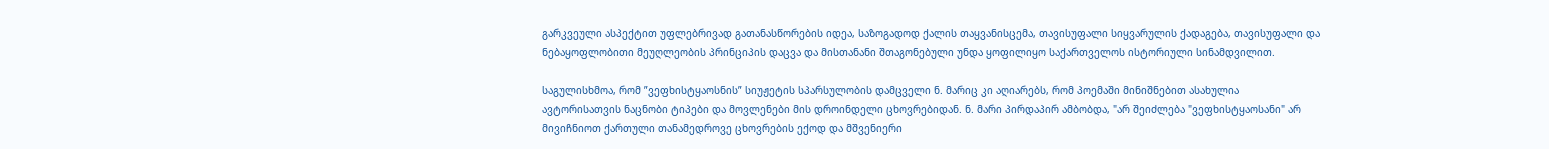გარკვეული ასპექტით უფლებრივად გათანასწორების იდეა, საზოგადოდ ქალის თაყვანისცემა, თავისუფალი სიყვარულის ქადაგება, თავისუფალი და ნებაყოფლობითი მეუღლეობის პრინციპის დაცვა და მისთანანი შთაგონებული უნდა ყოფილიყო საქართველოს ისტორიული სინამდვილით.

საგულისხმოა, რომ ”ვეფხისტყაოსნის” სიუჟეტის სპარსულობის დამცველი ნ. მარიც კი აღიარებს, რომ პოემაში მინიშნებით ასახულია ავტორისათვის ნაცნობი ტიპები და მოვლენები მის დროინდელი ცხოვრებიდან. ნ. მარი პირდაპირ ამბობდა, "არ შეიძლება "ვეფხისტყაოსანი" არ მივიჩნიოთ ქართული თანამედროვე ცხოვრების ექოდ და მშვენიერი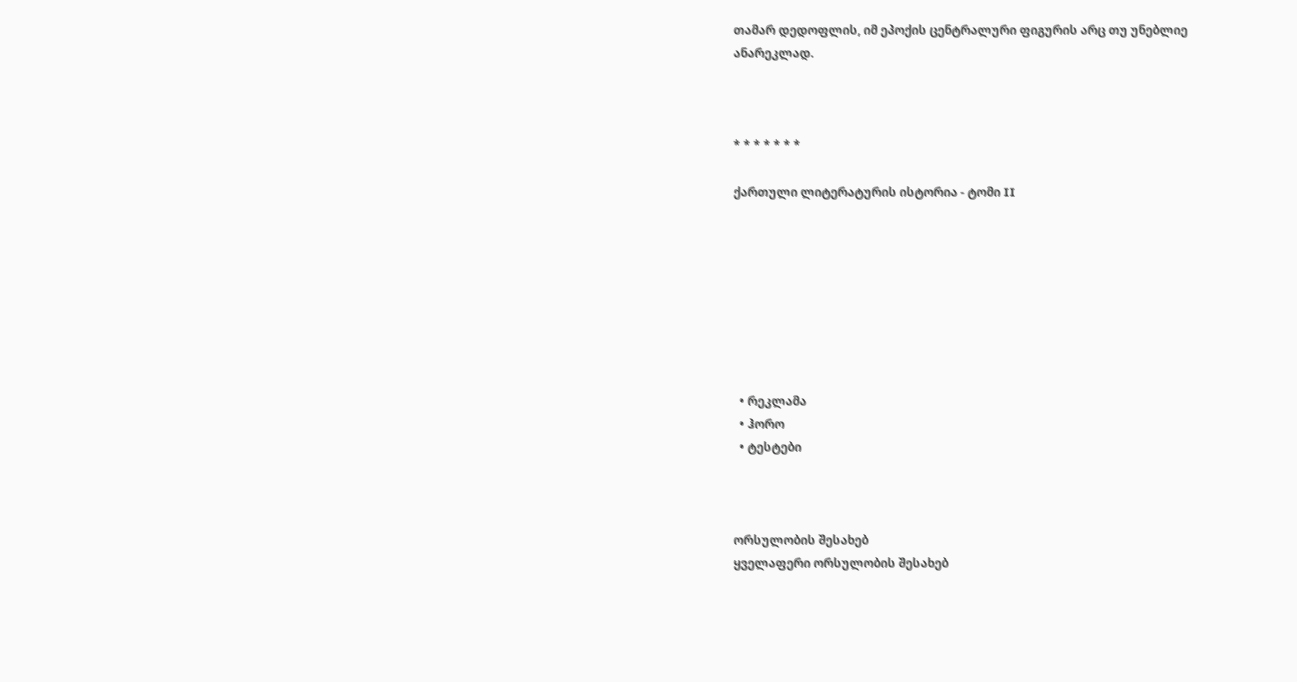თამარ დედოფლის, იმ ეპოქის ცენტრალური ფიგურის არც თუ უნებლიე ანარეკლად.



* * * * * * *

ქართული ლიტერატურის ისტორია - ტომი II








  • რეკლამა
  • ჰორო
  • ტესტები



ორსულობის შესახებ
ყველაფერი ორსულობის შესახებ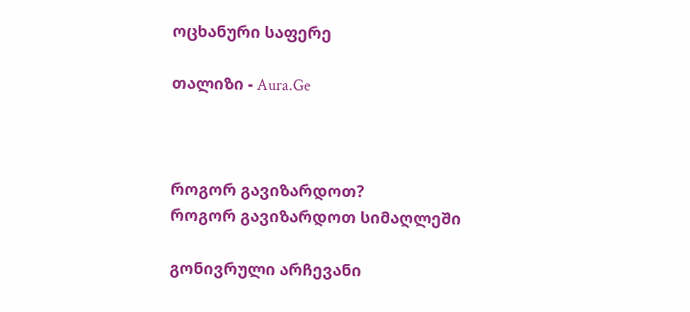ოცხანური საფერე

თალიზი - Aura.Ge



როგორ გავიზარდოთ?
როგორ გავიზარდოთ სიმაღლეში

გონივრული არჩევანი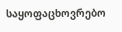საყოფაცხოვრებო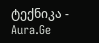ტექნიკა - Aura.Ge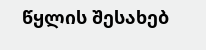წყლის შესახებ